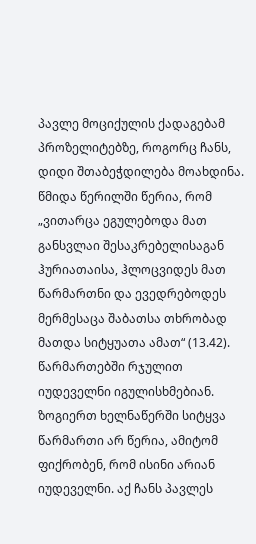პავლე მოციქულის ქადაგებამ პროზელიტებზე, როგორც ჩანს, დიდი შთაბეჭდილება მოახდინა. წმიდა წერილში წერია, რომ „ვითარცა ეგულებოდა მათ განსვლაი შესაკრებელისაგან ჰურიათაისა, ჰლოცვიდეს მათ წარმართნი და ევედრებოდეს მერმესაცა შაბათსა თხრობად მათდა სიტყუათა ამათ“ (13.42). წარმართებში რჯულით იუდეველნი იგულისხმებიან. ზოგიერთ ხელნაწერში სიტყვა წარმართი არ წერია, ამიტომ ფიქრობენ, რომ ისინი არიან იუდეველნი. აქ ჩანს პავლეს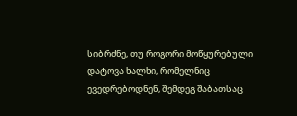სიბრძნე, თუ როგორი მოწყურებული დატოვა ხალხი, რომელნიც ევედრებოდნენ, შემდეგ შაბათსაც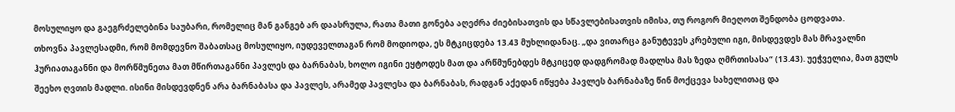მოსულიყო და გაეგრძელებინა საუბარი, რომელიც მან განგებ არ დაასრულა, რათა მათი გონება აღეძრა ძიებისათვის და სწავლებისათვის იმისა, თუ როგორ მიეღოთ შენდობა ცოდვათა.
თხოვნა პავლესადმი, რომ მომდევნო შაბათსაც მოსულიყო, იუდეველთაგან რომ მოდიოდა, ეს მტკიცდება 13.43 მუხლიდანაც. „და ვითარცა განუტევეს კრებული იგი, მისდევდეს მას მრავალნი ჰურიათაგანნი და მორწმუნეთა მათ მწირთაგანნი პავლეს და ბარნაბას, ხოლო იგინი ეყტოდეს მათ და არწმუნებდეს მტკიცედ დადგრომად მადლსა მას ზედა ღმრთისასა“ (13.43). უეჭველია, მათ გულს შეეხო ღვთის მადლი. ისინი მისდევდნენ არა ბარნაბასა და პავლეს, არამედ პავლესა და ბარნაბას, რადგან აქედან იწყება პავლეს ბარნაბაზე წინ მოქცევა სახელითაც და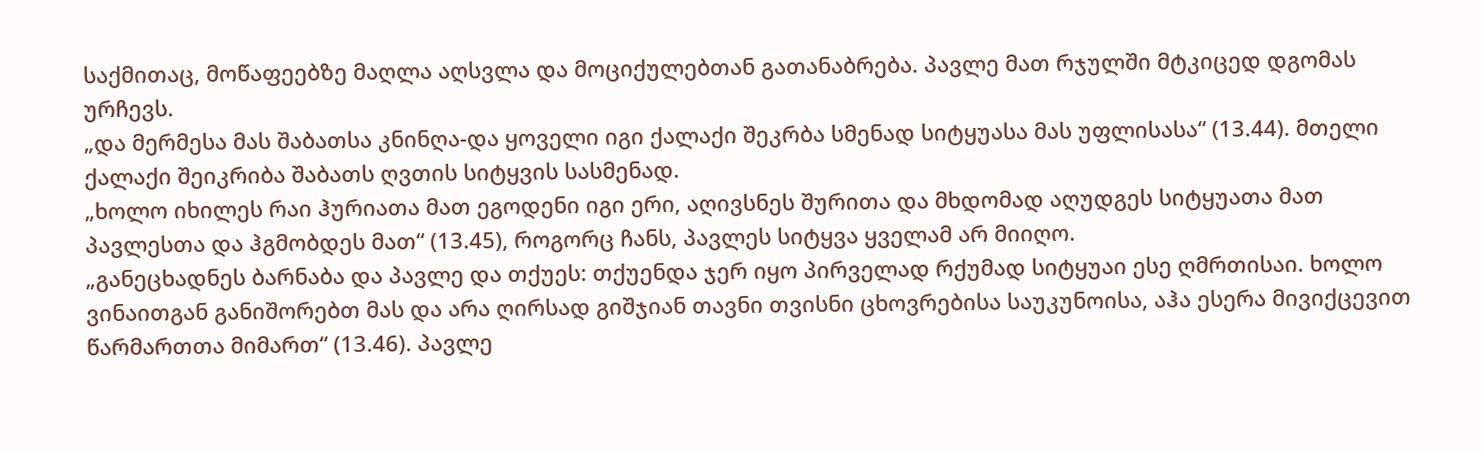საქმითაც, მოწაფეებზე მაღლა აღსვლა და მოციქულებთან გათანაბრება. პავლე მათ რჯულში მტკიცედ დგომას ურჩევს.
„და მერმესა მას შაბათსა კნინღა-და ყოველი იგი ქალაქი შეკრბა სმენად სიტყუასა მას უფლისასა“ (13.44). მთელი ქალაქი შეიკრიბა შაბათს ღვთის სიტყვის სასმენად.
„ხოლო იხილეს რაი ჰურიათა მათ ეგოდენი იგი ერი, აღივსნეს შურითა და მხდომად აღუდგეს სიტყუათა მათ პავლესთა და ჰგმობდეს მათ“ (13.45), როგორც ჩანს, პავლეს სიტყვა ყველამ არ მიიღო.
„განეცხადნეს ბარნაბა და პავლე და თქუეს: თქუენდა ჯერ იყო პირველად რქუმად სიტყუაი ესე ღმრთისაი. ხოლო ვინაითგან განიშორებთ მას და არა ღირსად გიშჯიან თავნი თვისნი ცხოვრებისა საუკუნოისა, აჰა ესერა მივიქცევით წარმართთა მიმართ“ (13.46). პავლე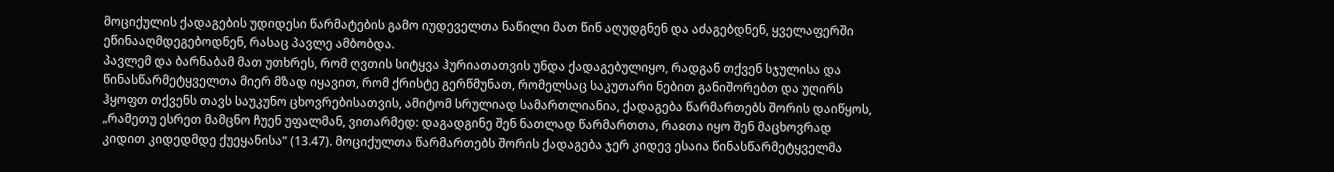მოციქულის ქადაგების უდიდესი წარმატების გამო იუდეველთა ნაწილი მათ წინ აღუდგნენ და აძაგებდნენ, ყველაფერში ეწინააღმდეგებოდნენ, რასაც პავლე ამბობდა.
პავლემ და ბარნაბამ მათ უთხრეს, რომ ღვთის სიტყვა ჰურიათათვის უნდა ქადაგებულიყო, რადგან თქვენ სჯულისა და წინასწარმეტყველთა მიერ მზად იყავით, რომ ქრისტე გერწმუნათ, რომელსაც საკუთარი ნებით განიშორებთ და უღირს ჰყოფთ თქვენს თავს საუკუნო ცხოვრებისათვის, ამიტომ სრულიად სამართლიანია, ქადაგება წარმართებს შორის დაიწყოს, „რამეთუ ესრეთ მამცნო ჩუენ უფალმან, ვითარმედ: დაგადგინე შენ ნათლად წარმართთა, რაჲთა იყო შენ მაცხოვრად კიდით კიდედმდე ქუეყანისა“ (13.47). მოციქულთა წარმართებს შორის ქადაგება ჯერ კიდევ ესაია წინასწარმეტყველმა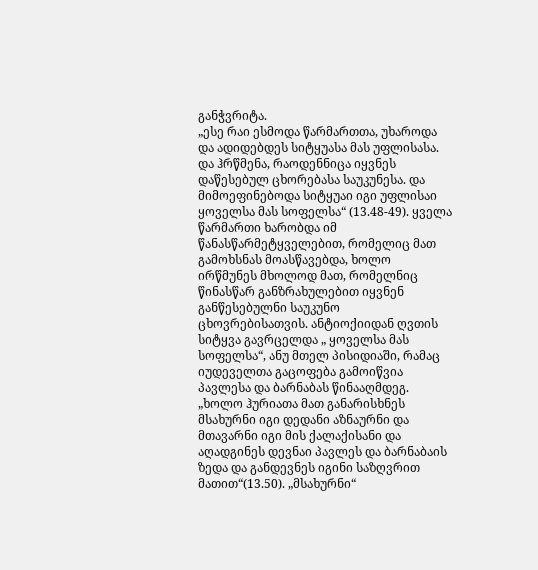განჭვრიტა.
„ესე რაი ესმოდა წარმართთა, უხაროდა და ადიდებდეს სიტყუასა მას უფლისასა. და ჰრწმენა, რაოდენნიცა იყვნეს დაწესებულ ცხორებასა საუკუნესა. და მიმოეფინებოდა სიტყუაი იგი უფლისაი ყოველსა მას სოფელსა“ (13.48-49). ყველა წარმართი ხარობდა იმ წანასწარმეტყველებით, რომელიც მათ გამოხსნას მოასწავებდა, ხოლო ირწმუნეს მხოლოდ მათ, რომელნიც წინასწარ განზრახულებით იყვნენ განწესებულნი საუკუნო ცხოვრებისათვის. ანტიოქიიდან ღვთის სიტყვა გავრცელდა „ ყოველსა მას სოფელსა“, ანუ მთელ პისიდიაში, რამაც იუდეველთა გაცოფება გამოიწვია პავლესა და ბარნაბას წინააღმდეგ. „ხოლო ჰურიათა მათ განარისხნეს მსახურნი იგი დედანი აზნაურნი და მთავარნი იგი მის ქალაქისანი და აღადგინეს დევნაი პავლეს და ბარნაბაის ზედა და განდევნეს იგინი საზღვრით მათით“(13.50). „მსახურნი“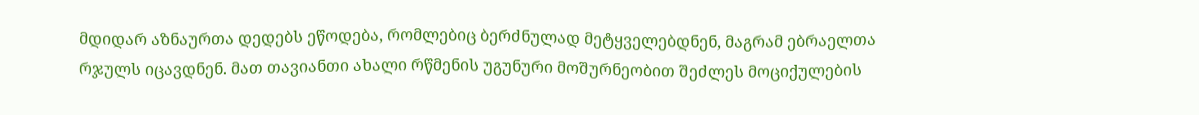მდიდარ აზნაურთა დედებს ეწოდება, რომლებიც ბერძნულად მეტყველებდნენ, მაგრამ ებრაელთა რჯულს იცავდნენ. მათ თავიანთი ახალი რწმენის უგუნური მოშურნეობით შეძლეს მოციქულების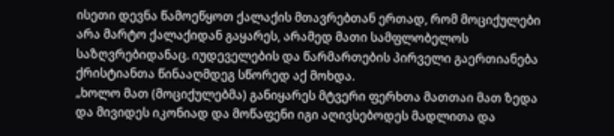ისეთი დევნა წამოეწყოთ ქალაქის მთავრებთან ერთად, რომ მოციქულები არა მარტო ქალაქიდან გაყარეს, არამედ მათი სამფლობელოს საზღვრებიდანაც. იუდეველების და წარმართების პირველი გაერთიანება ქრისტიანთა წინააღმდეგ სწორედ აქ მოხდა.
„ხოლო მათ (მოციქულებმა) განიყარეს მტვერი ფერხთა მათთაი მათ ზედა და მივიდეს იკონიად და მოწაფენი იგი აღივსებოდეს მადლითა და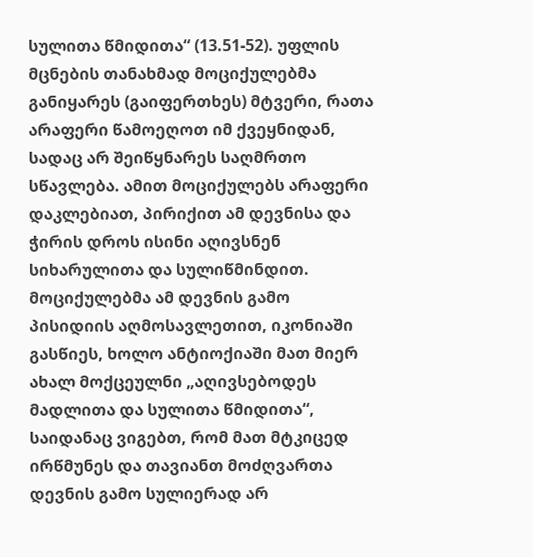სულითა წმიდითა“ (13.51-52). უფლის მცნების თანახმად მოციქულებმა განიყარეს (გაიფერთხეს) მტვერი, რათა არაფერი წამოეღოთ იმ ქვეყნიდან, სადაც არ შეიწყნარეს საღმრთო სწავლება. ამით მოციქულებს არაფერი დაკლებიათ, პირიქით ამ დევნისა და ჭირის დროს ისინი აღივსნენ სიხარულითა და სულიწმინდით. მოციქულებმა ამ დევნის გამო პისიდიის აღმოსავლეთით, იკონიაში გასწიეს, ხოლო ანტიოქიაში მათ მიერ ახალ მოქცეულნი „აღივსებოდეს მადლითა და სულითა წმიდითა“, საიდანაც ვიგებთ, რომ მათ მტკიცედ ირწმუნეს და თავიანთ მოძღვართა დევნის გამო სულიერად არ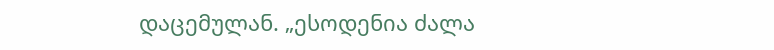დაცემულან. „ესოდენია ძალა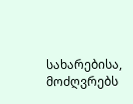სახარებისა, მოძღვრებს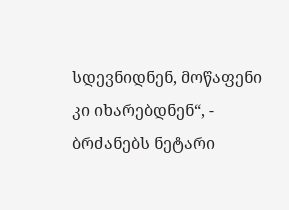სდევნიდნენ, მოწაფენი კი იხარებდნენ“, - ბრძანებს ნეტარი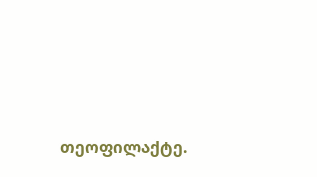თეოფილაქტე.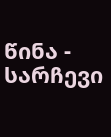წინა - სარჩევი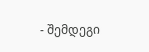- შემდეგი